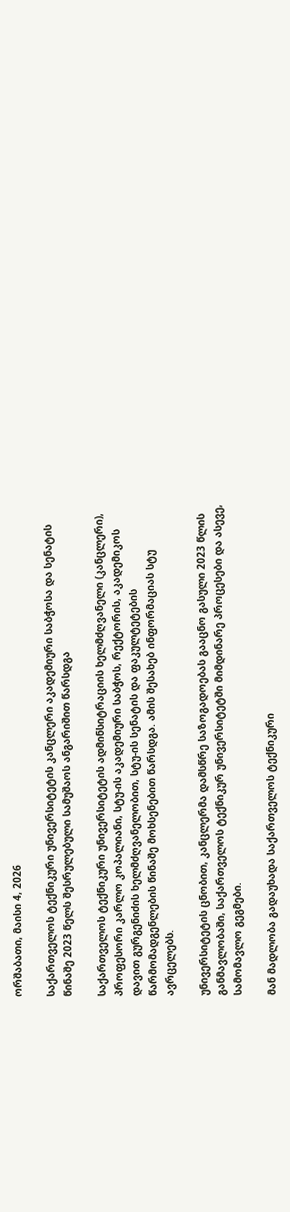ორშაბათი, მაისი 4, 2026

საქართველოს ტექნიკური უნივერსიტეტის კანცლერი აკადემიური საბჭოსა და სენატის წინაშე 2023 წელს შესრულებული სამუშაოს ანგარიშით წარსდგა

საქართველოს ტექნიკური უნივერსიტეტის ადმინსიტრაციის ხელმძღვანელი (კანცლერი), პროფესორი კარლო კოპალიანი, სტუ-ის აკადემიური საბჭოს, რექტორის, აკადემიკოს დავით გურგენიძის ხელმძღვანელობით, სტუ-ის სენატის და ფაკულტეტების წარმომადგენლების წინაშე მოხსენებით წარსდგა. ამის შესახებ ინფორმაციას სტუ ავრცელებს.

უნივერსიტეტის ცნობით, კანცლერმა დამსწრე საზოგადოებას გააცნო გასული 2023 წლის განმავლობაში, საქართველოს ტექნიკურ უნივერსიტეტში მიმდინარე პროცესები და ასევე, სამომავლო გეგმები.

მან მადლობა გადაუხადა საქართველოს ტექნიკური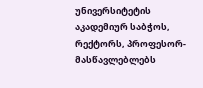უნივერსიტეტის აკადემიურ საბჭოს, რექტორს, პროფესორ-მასწავლებლებს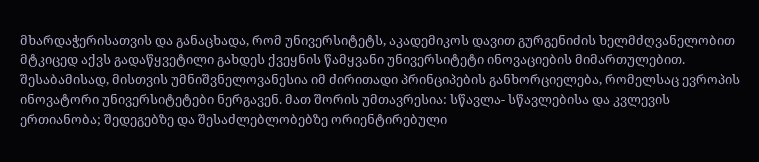მხარდაჭერისათვის და განაცხადა, რომ უნივერსიტეტს, აკადემიკოს დავით გურგენიძის ხელმძღვანელობით მტკიცედ აქვს გადაწყვეტილი გახდეს ქვეყნის წამყვანი უნივერსიტეტი ინოვაციების მიმართულებით. შესაბამისად, მისთვის უმნიშვნელოვანესია იმ ძირითადი პრინციპების განხორციელება, რომელსაც ევროპის ინოვატორი უნივერსიტეტები ნერგავენ. მათ შორის უმთავრესია: სწავლა- სწავლებისა და კვლევის ერთიანობა; შედეგებზე და შესაძლებლობებზე ორიენტირებული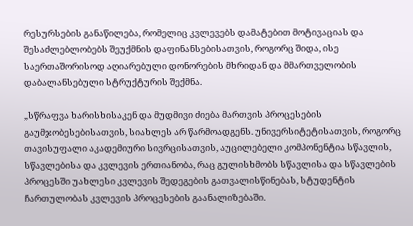რესურსების განაწილება, რომელიც კვლევებს დამატებით მოტივაციას და შესაძლებლობებს შეუქმნის დაფინანსებისათვის, როგორც შიდა, ისე საერთაშორისოდ აღიარებული დონორების მხრიდან და მმართველობის დაბალანსებული სტრუქტურის შექმნა.

„სწრაფვა ხარისხისაკენ და მუდმივი ძიება მართვის პროცესების გაუმჯობესებისათვის, სიახლეს არ წარმოადგენს. უნივერსიტეტისათვის, როგორც თავისუფალი აკადემიური სივრცისათვის, აუცილებელი კომპონენტია სწავლის, სწავლებისა და კვლევის ერთიანობა, რაც გულისხმობს სწავლისა და სწავლების პროცესში უახლესი კვლევის შედეგების გათვალისწინებას, სტუდენტის ჩართულობას კვლევის პროცესების გაანალიზებაში.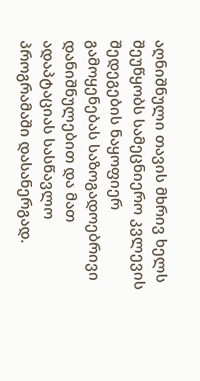აღნიშნული თავის მხრივ ხელს შეუწყობს სამეცნიერო კვლევის შედეგების ნაყოფიერ გამოყენებას საზოგადოებრივი დანიშნულებით და მათ ადაპტაციას სასწავლო პროგრამაში დასანერგად.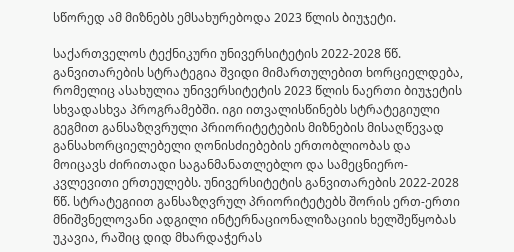სწორედ ამ მიზნებს ემსახურებოდა 2023 წლის ბიუჯეტი.

საქართველოს ტექნიკური უნივერსიტეტის 2022-2028 წწ. განვითარების სტრატეგია შვიდი მიმართულებით ხორციელდება, რომელიც ასახულია უნივერსიტეტის 2023 წლის ნაერთი ბიუჯეტის სხვადასხვა პროგრამებში. იგი ითვალისწინებს სტრატეგიული გეგმით განსაზღვრული პრიორიტეტების მიზნების მისაღწევად განსახორციელებელი ღონისძიებების ერთობლიობას და მოიცავს ძირითადი საგანმანათლებლო და სამეცნიერო-კვლევითი ერთეულებს. უნივერსიტეტის განვითარების 2022-2028 წწ. სტრატეგიით განსაზღვრულ პრიორიტეტებს შორის ერთ-ერთი მნიშვნელოვანი ადგილი ინტერნაციონალიზაციის ხელშეწყობას უკავია, რაშიც დიდ მხარდაჭერას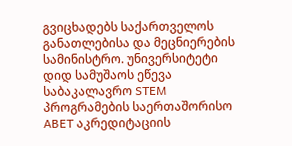გვიცხადებს საქართველოს განათლებისა და მეცნიერების სამინისტრო. უნივერსიტეტი დიდ სამუშაოს ეწევა საბაკალავრო STEM პროგრამების საერთაშორისო ABET აკრედიტაციის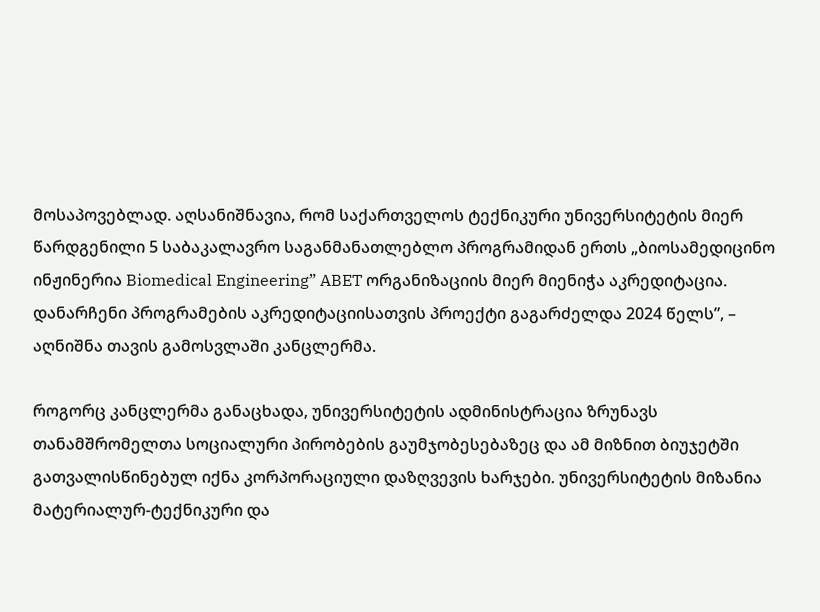მოსაპოვებლად. აღსანიშნავია, რომ საქართველოს ტექნიკური უნივერსიტეტის მიერ წარდგენილი 5 საბაკალავრო საგანმანათლებლო პროგრამიდან ერთს „ბიოსამედიცინო ინჟინერია Biomedical Engineering” ABET ორგანიზაციის მიერ მიენიჭა აკრედიტაცია. დანარჩენი პროგრამების აკრედიტაციისათვის პროექტი გაგარძელდა 2024 წელს”, – აღნიშნა თავის გამოსვლაში კანცლერმა.

როგორც კანცლერმა განაცხადა, უნივერსიტეტის ადმინისტრაცია ზრუნავს თანამშრომელთა სოციალური პირობების გაუმჯობესებაზეც და ამ მიზნით ბიუჯეტში გათვალისწინებულ იქნა კორპორაციული დაზღვევის ხარჯები. უნივერსიტეტის მიზანია მატერიალურ-ტექნიკური და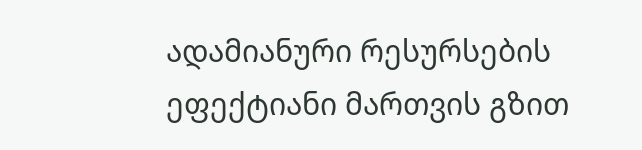ადამიანური რესურსების ეფექტიანი მართვის გზით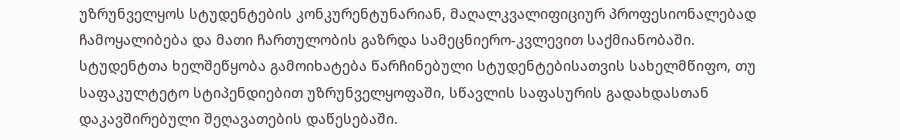უზრუნველყოს სტუდენტების კონკურენტუნარიან, მაღალკვალიფიციურ პროფესიონალებად ჩამოყალიბება და მათი ჩართულობის გაზრდა სამეცნიერო-კვლევით საქმიანობაში. სტუდენტთა ხელშეწყობა გამოიხატება წარჩინებული სტუდენტებისათვის სახელმწიფო, თუ საფაკულტეტო სტიპენდიებით უზრუნველყოფაში, სწავლის საფასურის გადახდასთან დაკავშირებული შეღავათების დაწესებაში.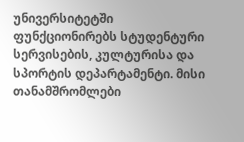უნივერსიტეტში ფუნქციონირებს სტუდენტური სერვისების, კულტურისა და სპორტის დეპარტამენტი. მისი თანამშრომლები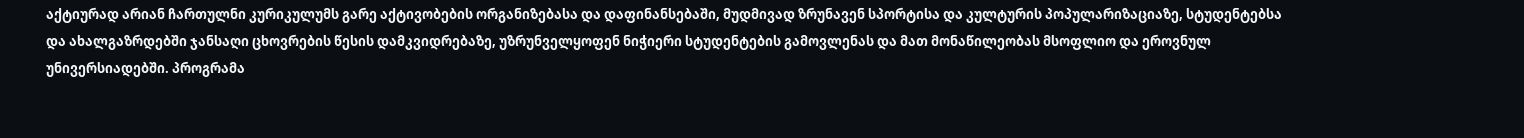აქტიურად არიან ჩართულნი კურიკულუმს გარე აქტივობების ორგანიზებასა და დაფინანსებაში, მუდმივად ზრუნავენ სპორტისა და კულტურის პოპულარიზაციაზე, სტუდენტებსა და ახალგაზრდებში ჯანსაღი ცხოვრების წესის დამკვიდრებაზე, უზრუნველყოფენ ნიჭიერი სტუდენტების გამოვლენას და მათ მონაწილეობას მსოფლიო და ეროვნულ უნივერსიადებში. პროგრამა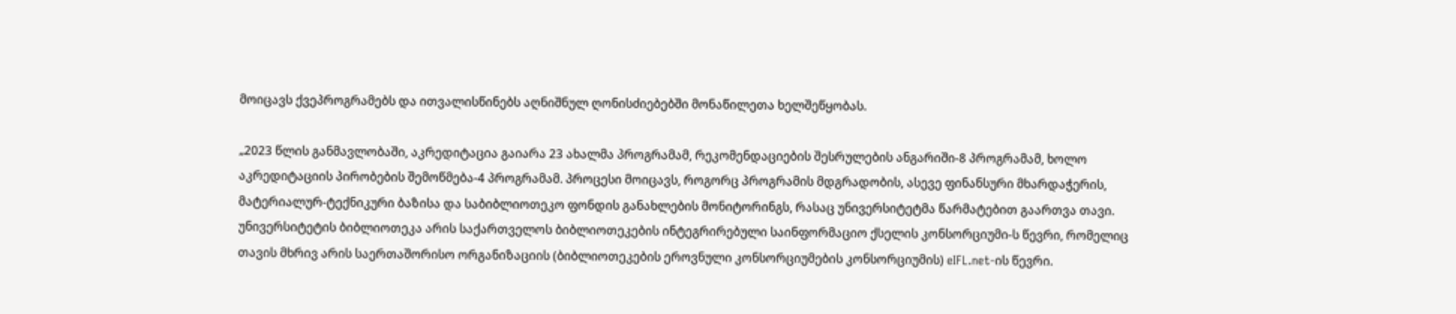მოიცავს ქვეპროგრამებს და ითვალისწინებს აღნიშნულ ღონისძიებებში მონაწილეთა ხელშეწყობას.

„2023 წლის განმავლობაში, აკრედიტაცია გაიარა 23 ახალმა პროგრამამ, რეკომენდაციების შესრულების ანგარიში-8 პროგრამამ, ხოლო აკრედიტაციის პირობების შემოწმება-4 პროგრამამ. პროცესი მოიცავს, როგორც პროგრამის მდგრადობის, ასევე ფინანსური მხარდაჭერის, მატერიალურ-ტექნიკური ბაზისა და საბიბლიოთეკო ფონდის განახლების მონიტორინგს, რასაც უნივერსიტეტმა წარმატებით გაართვა თავი. უნივერსიტეტის ბიბლიოთეკა არის საქართველოს ბიბლიოთეკების ინტეგრირებული საინფორმაციო ქსელის კონსორციუმი-ს წევრი, რომელიც თავის მხრივ არის საერთაშორისო ორგანიზაციის (ბიბლიოთეკების ეროვნული კონსორციუმების კონსორციუმის) eIFL.net-ის წევრი.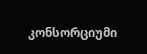კონსორციუმი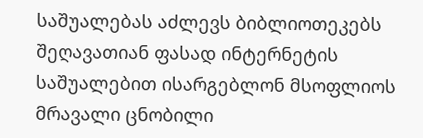საშუალებას აძლევს ბიბლიოთეკებს შეღავათიან ფასად ინტერნეტის საშუალებით ისარგებლონ მსოფლიოს მრავალი ცნობილი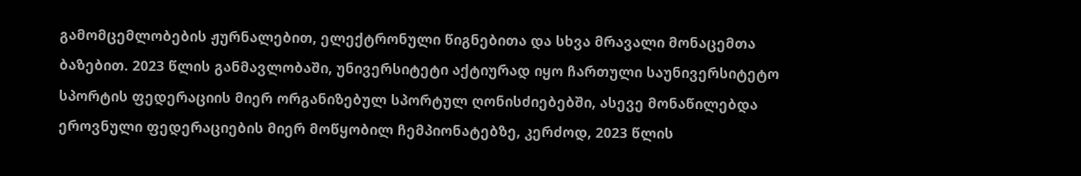გამომცემლობების ჟურნალებით, ელექტრონული წიგნებითა და სხვა მრავალი მონაცემთა ბაზებით. 2023 წლის განმავლობაში, უნივერსიტეტი აქტიურად იყო ჩართული საუნივერსიტეტო სპორტის ფედერაციის მიერ ორგანიზებულ სპორტულ ღონისძიებებში, ასევე მონაწილებდა ეროვნული ფედერაციების მიერ მოწყობილ ჩემპიონატებზე, კერძოდ, 2023 წლის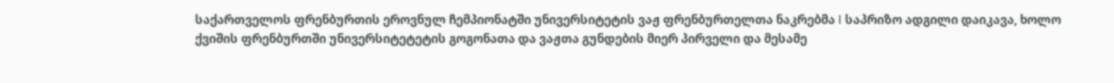საქართველოს ფრენბურთის ეროვნულ ჩემპიონატში უნივერსიტეტის ვაჟ ფრენბურთელთა ნაკრებმა I საპრიზო ადგილი დაიკავა, ხოლო ქვიშის ფრენბურთში უნივერსიტეტეტის გოგონათა და ვაჟთა გუნდების მიერ პირველი და მესამე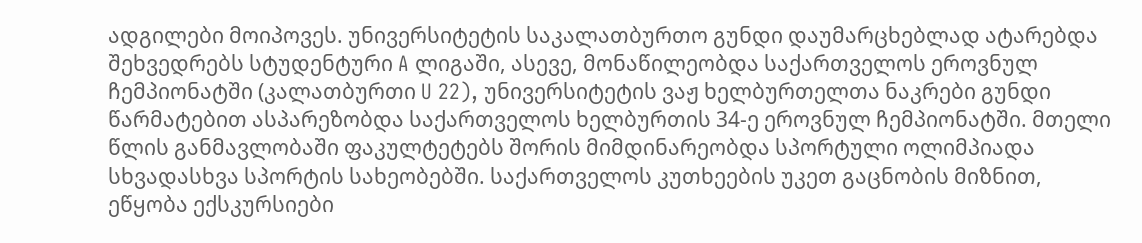ადგილები მოიპოვეს. უნივერსიტეტის საკალათბურთო გუნდი დაუმარცხებლად ატარებდა შეხვედრებს სტუდენტური A ლიგაში, ასევე, მონაწილეობდა საქართველოს ეროვნულ ჩემპიონატში (კალათბურთი U 22), უნივერსიტეტის ვაჟ ხელბურთელთა ნაკრები გუნდი წარმატებით ასპარეზობდა საქართველოს ხელბურთის 34-ე ეროვნულ ჩემპიონატში. მთელი წლის განმავლობაში ფაკულტეტებს შორის მიმდინარეობდა სპორტული ოლიმპიადა სხვადასხვა სპორტის სახეობებში. საქართველოს კუთხეების უკეთ გაცნობის მიზნით, ეწყობა ექსკურსიები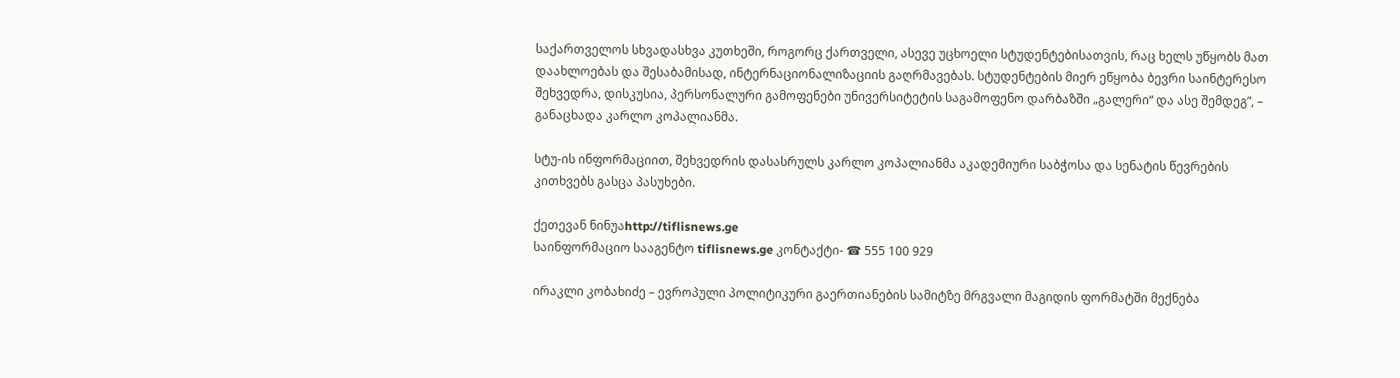საქართველოს სხვადასხვა კუთხეში, როგორც ქართველი, ასევე უცხოელი სტუდენტებისათვის, რაც ხელს უწყობს მათ დაახლოებას და შესაბამისად, ინტერნაციონალიზაციის გაღრმავებას. სტუდენტების მიერ ეწყობა ბევრი საინტერესო შეხვედრა, დისკუსია, პერსონალური გამოფენები უნივერსიტეტის საგამოფენო დარბაზში „გალერი“ და ასე შემდეგ”, – განაცხადა კარლო კოპალიანმა.

სტუ-ის ინფორმაციით, შეხვედრის დასასრულს კარლო კოპალიანმა აკადემიური საბჭოსა და სენატის წევრების კითხვებს გასცა პასუხები.

ქეთევან ნინუაhttp://tiflisnews.ge
საინფორმაციო სააგენტო tiflisnews.ge კონტაქტი- ☎ 555 100 929

ირაკლი კობახიძე – ევროპული პოლიტიკური გაერთიანების სამიტზე მრგვალი მაგიდის ფორმატში მექნება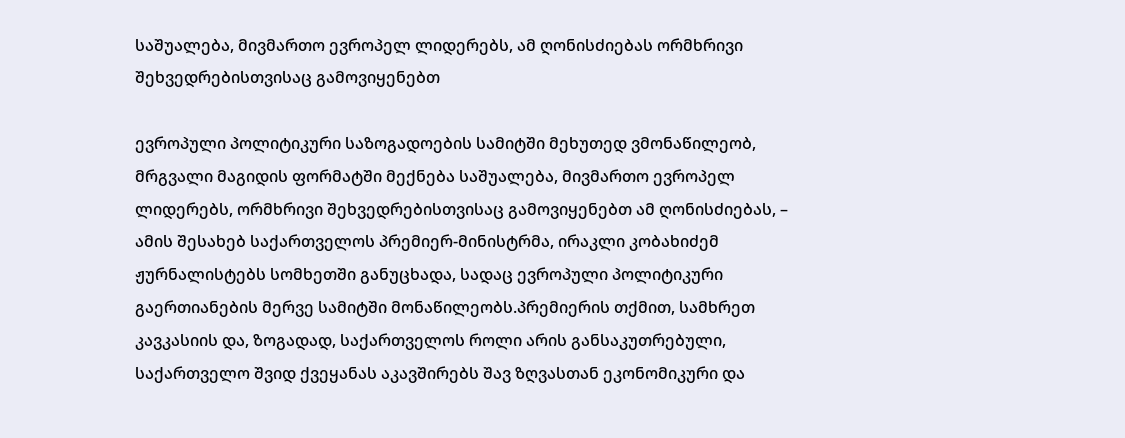საშუალება, მივმართო ევროპელ ლიდერებს, ამ ღონისძიებას ორმხრივი შეხვედრებისთვისაც გამოვიყენებთ

ევროპული პოლიტიკური საზოგადოების სამიტში მეხუთედ ვმონაწილეობ, მრგვალი მაგიდის ფორმატში მექნება საშუალება, მივმართო ევროპელ ლიდერებს, ორმხრივი შეხვედრებისთვისაც გამოვიყენებთ ამ ღონისძიებას, – ამის შესახებ საქართველოს პრემიერ-მინისტრმა, ირაკლი კობახიძემ ჟურნალისტებს სომხეთში განუცხადა, სადაც ევროპული პოლიტიკური გაერთიანების მერვე სამიტში მონაწილეობს.პრემიერის თქმით, სამხრეთ კავკასიის და, ზოგადად, საქართველოს როლი არის განსაკუთრებული, საქართველო შვიდ ქვეყანას აკავშირებს შავ ზღვასთან ეკონომიკური და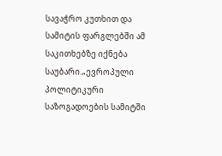სავაჭრო კუთხით და სამიტის ფარგლებში ამ საკითხებზე იქნება საუბარი.„ევროპული პოლიტიკური საზოგადოების სამიტში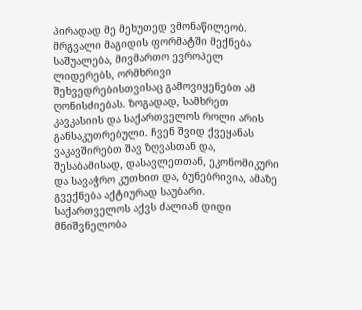პირადად მე მეხუთედ ვმონაწილეობ. მრგვალი მაგიდის ფორმატში მექნება საშუალება, მივმართო ევროპელ ლიდერებს, ორმხრივი შეხვედრებისთვისაც გამოვიყენებთ ამ ღონისძიებას. ზოგადად, სამხრეთ კავკასიის და საქართველოს როლი არის განსაკუთრებული. ჩვენ შვიდ ქვეყანას ვაკავშირებთ შავ ზღვასთან და, შესაბამისად, დასავლეთთან, ეკონომიკური და სავაჭრო კუთხით და, ბუნებრივია, ამაზე გვექნება აქტიურად საუბარი. საქართველოს აქვს ძალიან დიდი მნიშვნელობა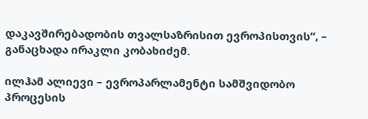დაკავშირებადობის თვალსაზრისით ევროპისთვის“, – განაცხადა ირაკლი კობახიძემ.

ილჰამ ალიევი – ევროპარლამენტი სამშვიდობო პროცესის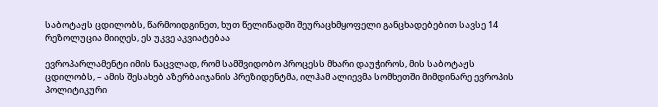საბოტაჟს ცდილობს, წარმოიდგინეთ, ხუთ წელიწადში შეურაცხმყოფელი განცხადებებით სავსე 14 რეზოლუცია მიიღეს, ეს უკვე აკვიატებაა

ევროპარლამენტი იმის ნაცვლად, რომ სამშვიდობო პროცესს მხარი დაუჭიროს, მის საბოტაჟს ცდილობს, – ამის შესახებ აზერბაიჯანის პრეზიდენტმა, ილჰამ ალიევმა სომხეთში მიმდინარე ევროპის პოლიტიკური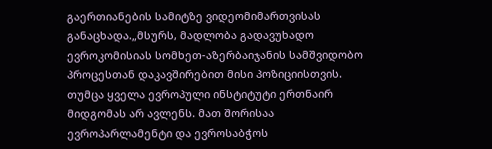გაერთიანების სამიტზე ვიდეომიმართვისას განაცხადა.„მსურს, მადლობა გადავუხადო ევროკომისიას სომხეთ-აზერბაიჯანის სამშვიდობო პროცესთან დაკავშირებით მისი პოზიციისთვის. თუმცა ყველა ევროპული ინსტიტუტი ერთნაირ მიდგომას არ ავლენს. მათ შორისაა ევროპარლამენტი და ევროსაბჭოს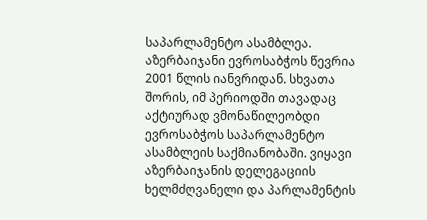საპარლამენტო ასამბლეა. აზერბაიჯანი ევროსაბჭოს წევრია 2001 წლის იანვრიდან. სხვათა შორის, იმ პერიოდში თავადაც აქტიურად ვმონაწილეობდი ევროსაბჭოს საპარლამენტო ასამბლეის საქმიანობაში. ვიყავი აზერბაიჯანის დელეგაციის ხელმძღვანელი და პარლამენტის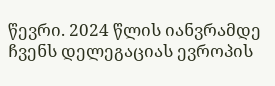წევრი. 2024 წლის იანვრამდე ჩვენს დელეგაციას ევროპის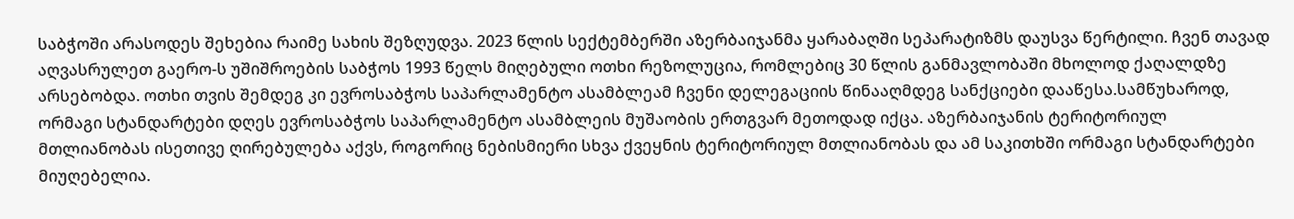საბჭოში არასოდეს შეხებია რაიმე სახის შეზღუდვა. 2023 წლის სექტემბერში აზერბაიჯანმა ყარაბაღში სეპარატიზმს დაუსვა წერტილი. ჩვენ თავად აღვასრულეთ გაერო-ს უშიშროების საბჭოს 1993 წელს მიღებული ოთხი რეზოლუცია, რომლებიც 30 წლის განმავლობაში მხოლოდ ქაღალდზე არსებობდა. ოთხი თვის შემდეგ კი ევროსაბჭოს საპარლამენტო ასამბლეამ ჩვენი დელეგაციის წინააღმდეგ სანქციები დააწესა.სამწუხაროდ, ორმაგი სტანდარტები დღეს ევროსაბჭოს საპარლამენტო ასამბლეის მუშაობის ერთგვარ მეთოდად იქცა. აზერბაიჯანის ტერიტორიულ მთლიანობას ისეთივე ღირებულება აქვს, როგორიც ნებისმიერი სხვა ქვეყნის ტერიტორიულ მთლიანობას და ამ საკითხში ორმაგი სტანდარტები მიუღებელია.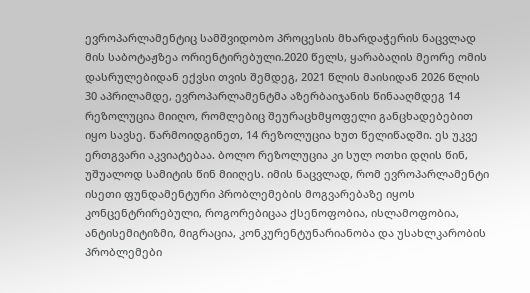ევროპარლამენტიც სამშვიდობო პროცესის მხარდაჭერის ნაცვლად მის საბოტაჟზეა ორიენტირებული.2020 წელს, ყარაბაღის მეორე ომის დასრულებიდან ექვსი თვის შემდეგ, 2021 წლის მაისიდან 2026 წლის 30 აპრილამდე, ევროპარლამენტმა აზერბაიჯანის წინააღმდეგ 14 რეზოლუცია მიიღო, რომლებიც შეურაცხმყოფელი განცხადებებით იყო სავსე. წარმოიდგინეთ, 14 რეზოლუცია ხუთ წელიწადში. ეს უკვე ერთგვარი აკვიატებაა. ბოლო რეზოლუცია კი სულ ოთხი დღის წინ, უშუალოდ სამიტის წინ მიიღეს. იმის ნაცვლად, რომ ევროპარლამენტი ისეთი ფუნდამენტური პრობლემების მოგვარებაზე იყოს კონცენტრირებული, როგორებიცაა ქსენოფობია, ისლამოფობია, ანტისემიტიზმი, მიგრაცია, კონკურენტუნარიანობა და უსახლკარობის პრობლემები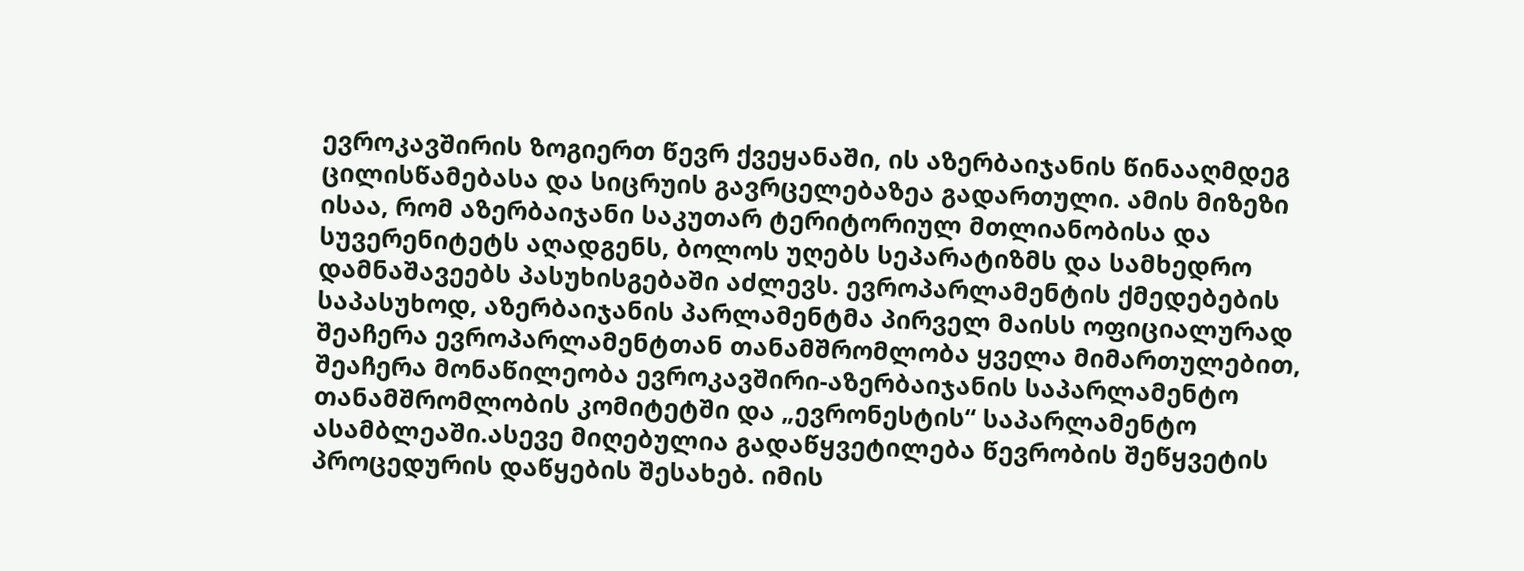ევროკავშირის ზოგიერთ წევრ ქვეყანაში, ის აზერბაიჯანის წინააღმდეგ ცილისწამებასა და სიცრუის გავრცელებაზეა გადართული. ამის მიზეზი ისაა, რომ აზერბაიჯანი საკუთარ ტერიტორიულ მთლიანობისა და სუვერენიტეტს აღადგენს, ბოლოს უღებს სეპარატიზმს და სამხედრო დამნაშავეებს პასუხისგებაში აძლევს. ევროპარლამენტის ქმედებების საპასუხოდ, აზერბაიჯანის პარლამენტმა პირველ მაისს ოფიციალურად შეაჩერა ევროპარლამენტთან თანამშრომლობა ყველა მიმართულებით, შეაჩერა მონაწილეობა ევროკავშირი-აზერბაიჯანის საპარლამენტო თანამშრომლობის კომიტეტში და „ევრონესტის“ საპარლამენტო ასამბლეაში.ასევე მიღებულია გადაწყვეტილება წევრობის შეწყვეტის პროცედურის დაწყების შესახებ. იმის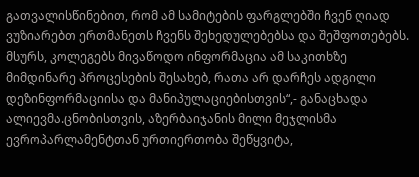გათვალისწინებით, რომ ამ სამიტების ფარგლებში ჩვენ ღიად ვუზიარებთ ერთმანეთს ჩვენს შეხედულებებსა და შეშფოთებებს. მსურს, კოლეგებს მივაწოდო ინფორმაცია ამ საკითხზე მიმდინარე პროცესების შესახებ, რათა არ დარჩეს ადგილი დეზინფორმაციისა და მანიპულაციებისთვის“,- განაცხადა ალიევმა.ცნობისთვის, აზერბაიჯანის მილი მეჯლისმა ევროპარლამენტთან ურთიერთობა შეწყვიტა,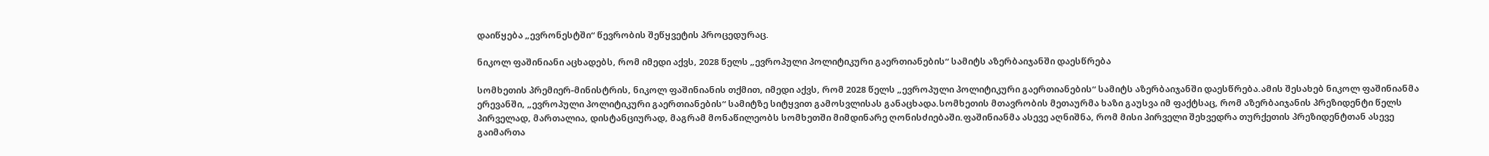დაიწყება „ევრონესტში“ წევრობის შეწყვეტის პროცედურაც.

ნიკოლ ფაშინიანი აცხადებს, რომ იმედი აქვს, 2028 წელს „ევროპული პოლიტიკური გაერთიანების“ სამიტს აზერბაიჯანში დაესწრება

სომხეთის პრემიერ-მინისტრის, ნიკოლ ფაშინიანის თქმით, იმედი აქვს, რომ 2028 წელს „ევროპული პოლიტიკური გაერთიანების“ სამიტს აზერბაიჯანში დაესწრება.ამის შესახებ ნიკოლ ფაშინიანმა ერევანში, „ევროპული პოლიტიკური გაერთიანების“ სამიტზე სიტყვით გამოსვლისას განაცხადა.სომხეთის მთავრობის მეთაურმა ხაზი გაუსვა იმ ფაქტსაც, რომ აზერბაიჯანის პრეზიდენტი წელს პირველად, მართალია, დისტანციურად, მაგრამ მონაწილეობს სომხეთში მიმდინარე ღონისძიებაში.ფაშინიანმა ასევე აღნიშნა, რომ მისი პირველი შეხვედრა თურქეთის პრეზიდენტთან ასევე გაიმართა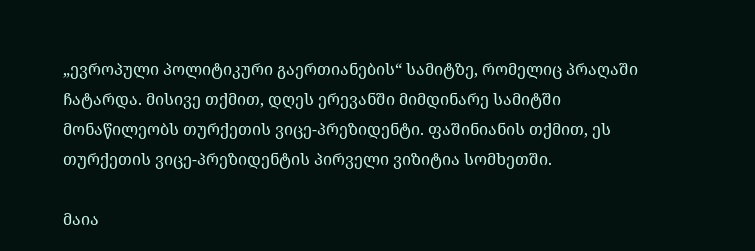„ევროპული პოლიტიკური გაერთიანების“ სამიტზე, რომელიც პრაღაში ჩატარდა. მისივე თქმით, დღეს ერევანში მიმდინარე სამიტში მონაწილეობს თურქეთის ვიცე-პრეზიდენტი. ფაშინიანის თქმით, ეს თურქეთის ვიცე-პრეზიდენტის პირველი ვიზიტია სომხეთში.

მაია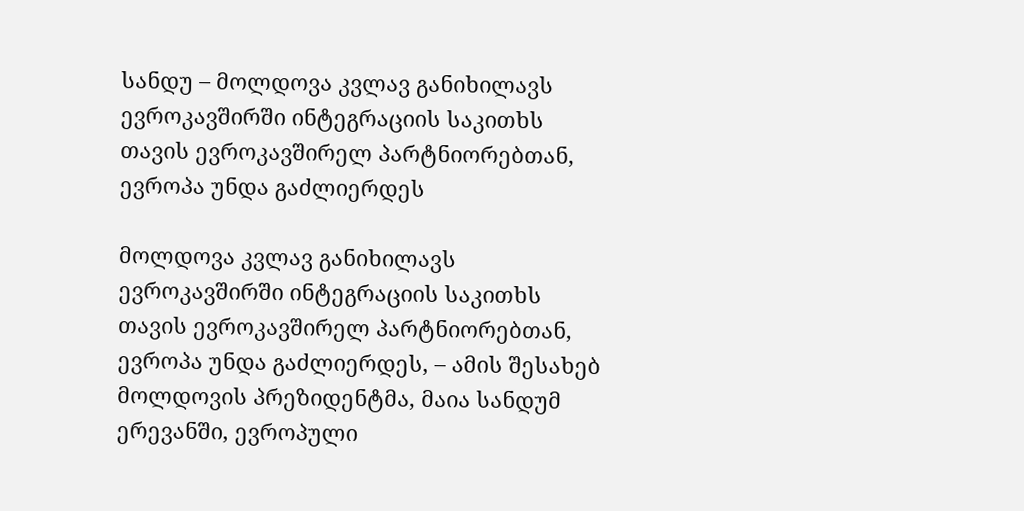სანდუ – მოლდოვა კვლავ განიხილავს ევროკავშირში ინტეგრაციის საკითხს თავის ევროკავშირელ პარტნიორებთან, ევროპა უნდა გაძლიერდეს

მოლდოვა კვლავ განიხილავს ევროკავშირში ინტეგრაციის საკითხს თავის ევროკავშირელ პარტნიორებთან, ევროპა უნდა გაძლიერდეს, – ამის შესახებ მოლდოვის პრეზიდენტმა, მაია სანდუმ ერევანში, ევროპული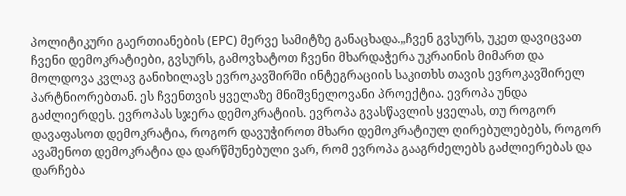პოლიტიკური გაერთიანების (EPC) მერვე სამიტზე განაცხადა.„ჩვენ გვსურს, უკეთ დავიცვათ ჩვენი დემოკრატიები, გვსურს, გამოვხატოთ ჩვენი მხარდაჭერა უკრაინის მიმართ და მოლდოვა კვლავ განიხილავს ევროკავშირში ინტეგრაციის საკითხს თავის ევროკავშირელ პარტნიორებთან. ეს ჩვენთვის ყველაზე მნიშვნელოვანი პროექტია. ევროპა უნდა გაძლიერდეს. ევროპას სჯერა დემოკრატიის. ევროპა გვასწავლის ყველას, თუ როგორ დავაფასოთ დემოკრატია, როგორ დავუჭიროთ მხარი დემოკრატიულ ღირებულებებს, როგორ ავაშენოთ დემოკრატია და დარწმუნებული ვარ, რომ ევროპა გააგრძელებს გაძლიერებას და დარჩება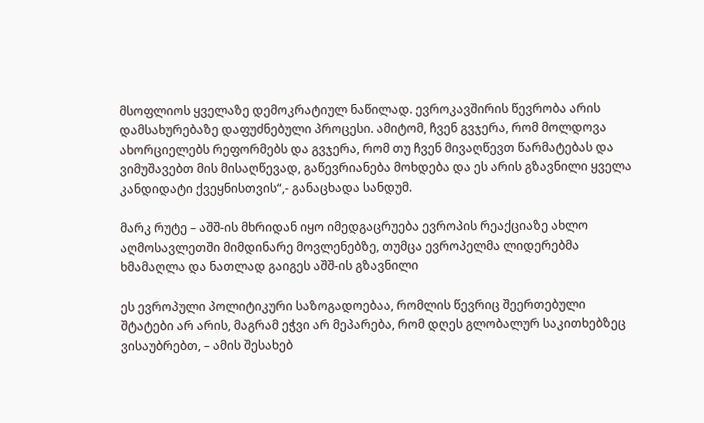მსოფლიოს ყველაზე დემოკრატიულ ნაწილად. ევროკავშირის წევრობა არის დამსახურებაზე დაფუძნებული პროცესი. ამიტომ, ჩვენ გვჯერა, რომ მოლდოვა ახორციელებს რეფორმებს და გვჯერა, რომ თუ ჩვენ მივაღწევთ წარმატებას და ვიმუშავებთ მის მისაღწევად, გაწევრიანება მოხდება და ეს არის გზავნილი ყველა კანდიდატი ქვეყნისთვის“,- განაცხადა სანდუმ.

მარკ რუტე – აშშ-ის მხრიდან იყო იმედგაცრუება ევროპის რეაქციაზე ახლო აღმოსავლეთში მიმდინარე მოვლენებზე, თუმცა ევროპელმა ლიდერებმა ხმამაღლა და ნათლად გაიგეს აშშ-ის გზავნილი

ეს ევროპული პოლიტიკური საზოგადოებაა, რომლის წევრიც შეერთებული შტატები არ არის, მაგრამ ეჭვი არ მეპარება, რომ დღეს გლობალურ საკითხებზეც ვისაუბრებთ, – ამის შესახებ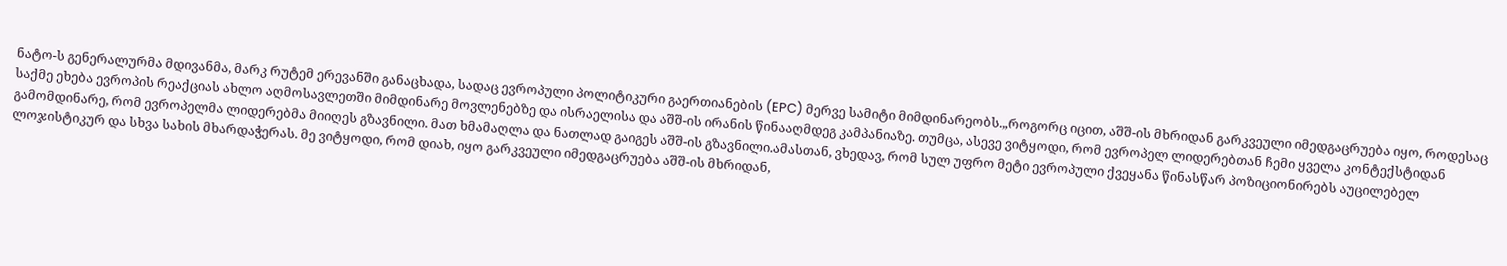ნატო-ს გენერალურმა მდივანმა, მარკ რუტემ ერევანში განაცხადა, სადაც ევროპული პოლიტიკური გაერთიანების (EPC) მერვე სამიტი მიმდინარეობს.„როგორც იცით, აშშ-ის მხრიდან გარკვეული იმედგაცრუება იყო, როდესაც საქმე ეხება ევროპის რეაქციას ახლო აღმოსავლეთში მიმდინარე მოვლენებზე და ისრაელისა და აშშ-ის ირანის წინააღმდეგ კამპანიაზე. თუმცა, ასევე ვიტყოდი, რომ ევროპელ ლიდერებთან ჩემი ყველა კონტექსტიდან გამომდინარე, რომ ევროპელმა ლიდერებმა მიიღეს გზავნილი. მათ ხმამაღლა და ნათლად გაიგეს აშშ-ის გზავნილი.ამასთან, ვხედავ, რომ სულ უფრო მეტი ევროპული ქვეყანა წინასწარ პოზიციონირებს აუცილებელ ლოჯისტიკურ და სხვა სახის მხარდაჭერას. მე ვიტყოდი, რომ დიახ, იყო გარკვეული იმედგაცრუება აშშ-ის მხრიდან,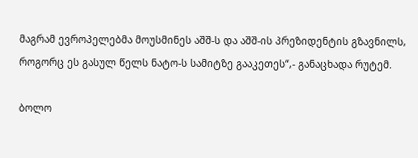მაგრამ ევროპელებმა მოუსმინეს აშშ-ს და აშშ-ის პრეზიდენტის გზავნილს, როგორც ეს გასულ წელს ნატო-ს სამიტზე გააკეთეს“,- განაცხადა რუტემ.

ბოლო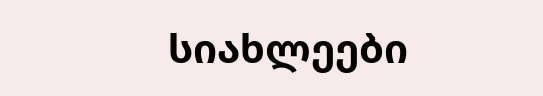სიახლეები